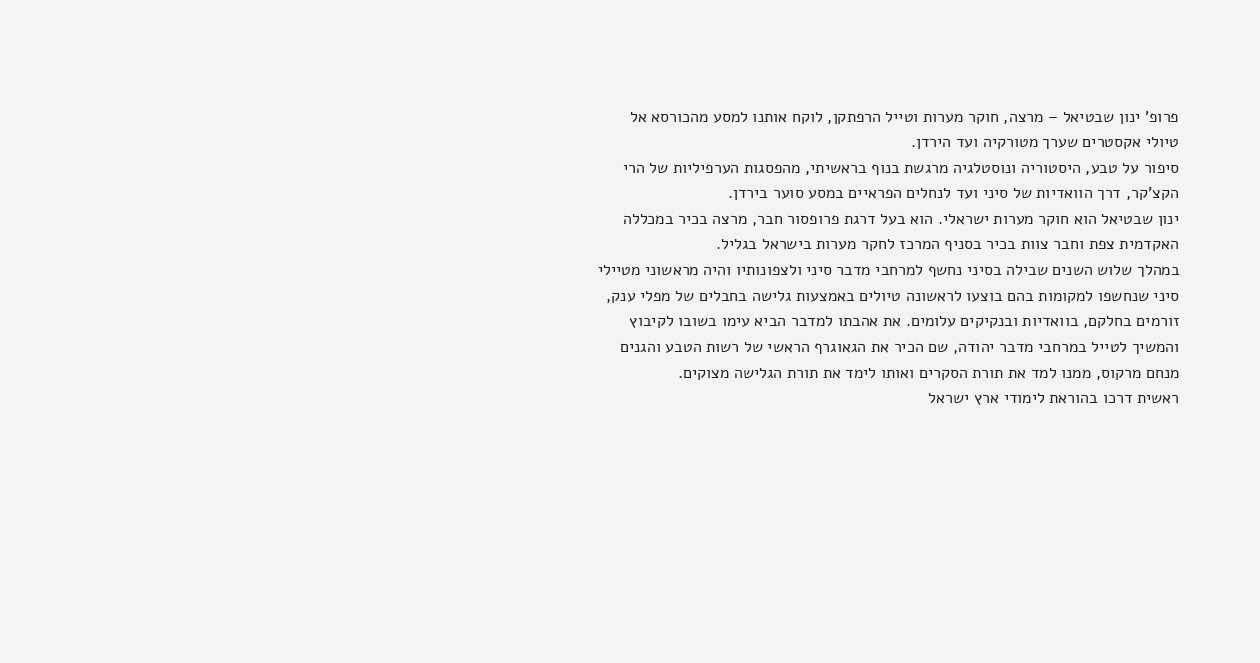פרופ’ ינון שבטיאל – מרצה, חוקר מערות וטייל הרפתקן, לוקח אותנו למסע מהכורסא אל טיולי אקסטרים שערך מטורקיה ועד הירדן.
סיפור על טבע, היסטוריה ונוסטלגיה מרגשת בנוף בראשיתי, מהפסגות הערפיליות של הרי הקצ’קר, דרך הוואדיות של סיני ועד לנחלים הפראיים במסע סוער בירדן.
ינון שבטיאל הוא חוקר מערות ישראלי. הוא בעל דרגת פרופסור חבר, מרצה בכיר במכללה האקדמית צפת וחבר צוות בכיר בסניף המרכז לחקר מערות בישראל בגליל.
במהלך שלוש השנים שבילה בסיני נחשף למרחבי מדבר סיני ולצפונותיו והיה מראשוני מטיילי סיני שנחשפו למקומות בהם בוצעו לראשונה טיולים באמצעות גלישה בחבלים של מפלי ענק, זורמים בחלקם, בוואדיות ובנקיקים עלומים. את אהבתו למדבר הביא עימו בשובו לקיבוץ והמשיך לטייל במרחבי מדבר יהודה, שם הכיר את הגאוגרף הראשי של רשות הטבע והגנים מנחם מרקוס, ממנו למד את תורת הסקרים ואותו לימד את תורת הגלישה מצוקים.
ראשית דרכו בהוראת לימודי ארץ ישראל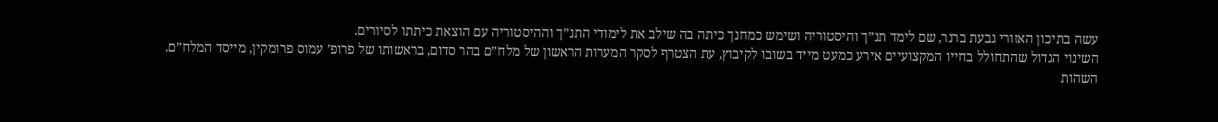עשה בתיכון האזורי גבעת ברנר, שם לימד תנ”ך והיסטוריה ושימש כמחנך כיתה בה שילב את לימודי התנ”ך וההיסטוריה עם הוצאת כיתתו לסיורים.
השינוי הגדול שהתחולל בחייו המקצועיים אירע כמעט מייד בשובו לקיבוץ, עת הצטרף לסקר המערות הראשון של מלח”ם בהר סדום, בראשותו של פרופ’ עמוס פרומקין, מייסד המלח”ם. השהות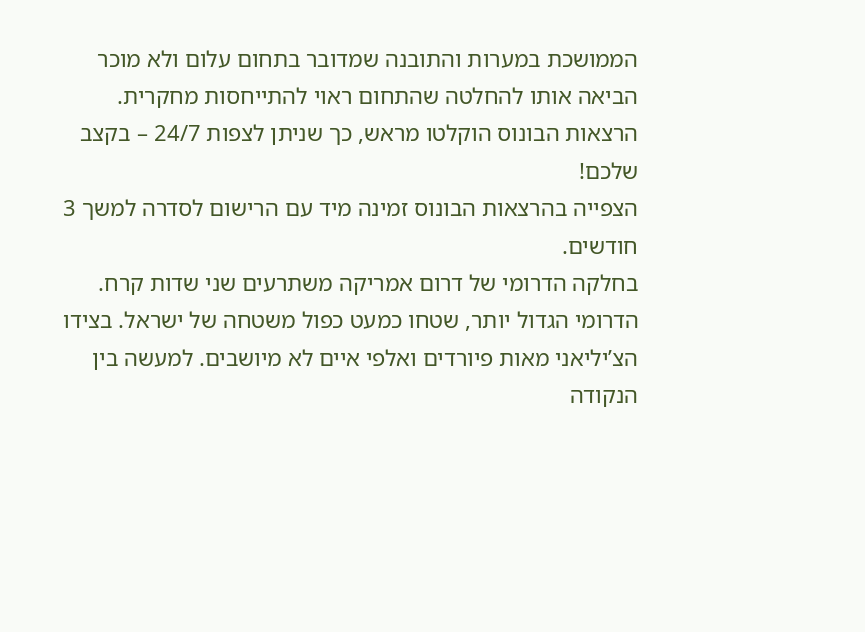הממושכת במערות והתובנה שמדובר בתחום עלום ולא מוכר הביאה אותו להחלטה שהתחום ראוי להתייחסות מחקרית.
הרצאות הבונוס הוקלטו מראש, כך שניתן לצפות 24/7 – בקצב שלכם!
הצפייה בהרצאות הבונוס זמינה מיד עם הרישום לסדרה למשך 3 חודשים.
בחלקה הדרומי של דרום אמריקה משתרעים שני שדות קרח. הדרומי הגדול יותר, שטחו כמעט כפול משטחה של ישראל. בצידו הצ’יליאני מאות פיורדים ואלפי איים לא מיושבים. למעשה בין הנקודה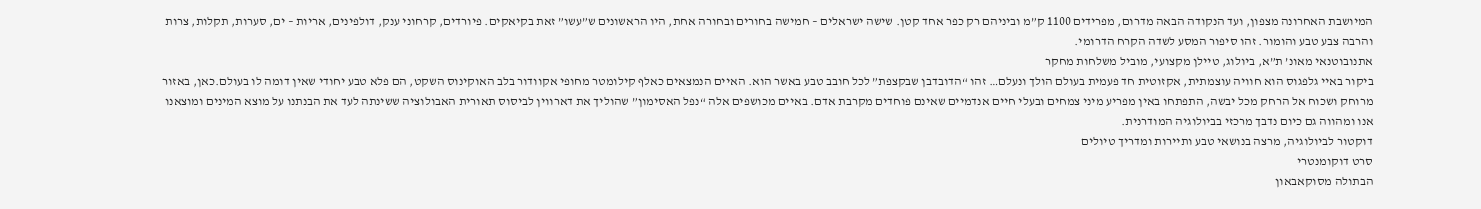המיושבת האחרונה מצפון, ועד הנקודה הבאה מדרום, מפרידים 1100 ק”מ וביניהם רק כפר אחד קטן. שישה ישראלים – חמישה בחורים ובחורה אחת, היו הראשונים ש”עשו” זאת בקיאקים. פיורדים, קרחוני ענק, דולפינים, אריות – ים, סערות, תקלות, צרות והרבה צבע טבע והומור. זהו סיפור המסע לשדה הקרח הדרומי.
אתנובוטנאי מאונ’ ת”א, ביולוג, טיילן מקצועי, מוביל משלחות מחקר
ביקור באיי גלפגוס הוא חוויה עוצמתית, אקזוטית חד פעמית בעולם הולך ונעלם… זהו “הדובדבן שבקצפת” לכל חובב טבע באשר הוא. האיים הנמצאים כאלף קילומטר מחופי אקוודור בלב האוקינוס השקט, הם פלא טבע יחודי שאין דומה לו בעולם.כאן, באזור מרוחק ושכוח אל הרחק מכל יבשה, התפתחו באין מפריע מיני צמחים ובעלי חיים אנדמיים שאינם פוחדים מקרבת אדם. באיים מכושפים אלה “נפל האסימון” שהוליך את דארווין לביסוס תאורית האבולוציה ששינתה לעד את הבנתנו על מוצא המינים ומוצאנו אנו ומהווה גם כיום נדבך מרכזי בביולוגיה המודרנית.
דוקטור לביולוגיה, מרצה בנושאי טבע ותיירות ומדריך טיולים
סרט דוקומנטרי
הבתולה מסוקאבאון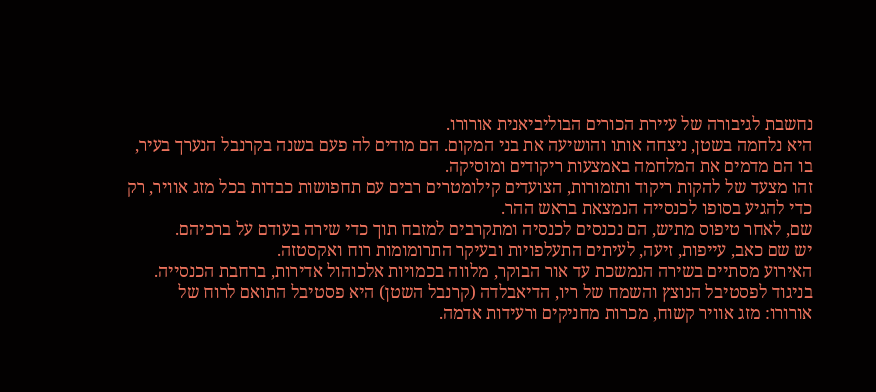נחשבת לגיבורה של עיירת הכורים הבוליביאנית אורורו.
היא נלחמה בשטן, ניצחה אותו והושיעה את בני המקום. הם מודים לה פעם בשנה בקרנבל הנערך בעיר, בו הם מדמים את המלחמה באמצעות ריקודים ומוסיקה.
זהו מצעד של להקות ריקוד ותזמורות, הצועדים קילומטרים רבים עם תחפושות כבדות בכל מזג אוויר, רק כדי להגיע בסופו לכנסייה הנמצאת בראש ההר.
שם, לאחר טיפוס מתיש, הם נכנסים לכנסיה ומתקרבים למזבח תוך כדי שירה בעודם על ברכיהם.
יש שם כאב, עייפות, זיעה, לעיתים התעלפויות ובעיקר התרומומות רוח ואקסטזה.
האירוע מסתיים בשירה הנמשכת עד אור הבוקר, מלווה בכמויות אלכוהול אדירות, ברחבת הכנסייה.
בניגוד לפסטיבל הנוצץ והשמח של ריו, הדיאבלדה (קרנבל השטן) היא פסטיבל התואם לרוח של אורורו: מזג אוויר קשוח, מכרות מחניקים ורעידות אדמה.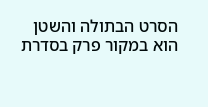הסרט הבתולה והשטן הוא במקור פרק בסדרת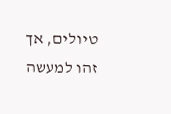טיולים, אך זהו למעשה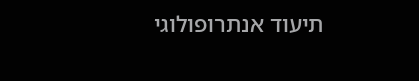תיעוד אנתרופולוגי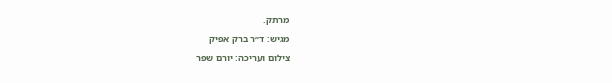מרתק.
מגיש: ד״ר ברק אפיק
צילום ועריכה: יורם שפר